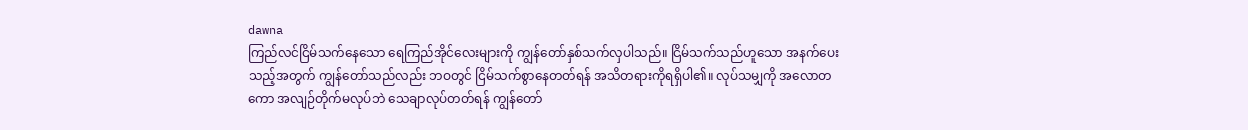dawna
ကြည်လင်ငြိမ်သက်နေသော ရေကြည်အိုင်လေးများကို ကျွန်တော်နှစ်သက်လှပါသည်။ ငြိမ်သက်သည်ဟူသော အနက်ပေးသည့်အတွက် ကျွန်တော်သည်လည်း ဘဝတွင် ငြိမ်သက်စွာနေတတ်ရန် အသိတရားကိုရရှိပါ၏။ လုပ်သမျှကို အလောတကော အလျဉ်တိုက်မလုပ်ဘဲ သေချာလုပ်တတ်ရန် ကျွန်တော်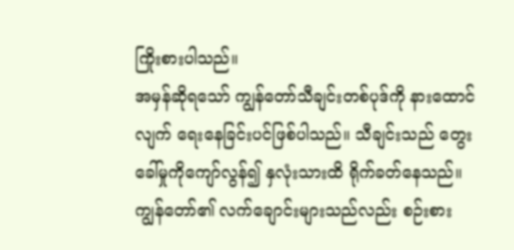ကြိုးစားပါသည်။
အမှန်ဆိုရသော် ကျွန်တော်သီချင်းတစ်ပုဒ်ကို နားထောင်လျက် ရေးနေခြင်းပင်ဖြစ်ပါသည်။ သီချင်းသည် တွေးခေါ်မှုကိုကျော်လွန်၍ နှလုံးသားထိ ရိုက်ခတ်နေသည်။ ကျွန်တော်၏ လက်ချောင်းများသည်လည်း စဉ်းစား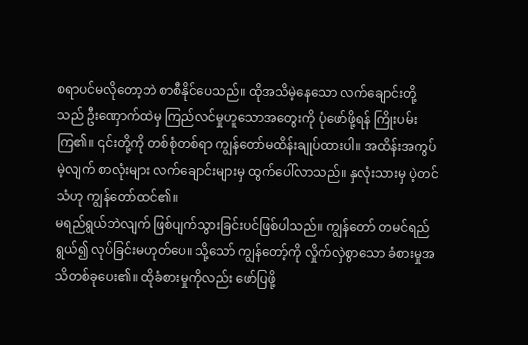စရာပင်မလိုတော့ဘဲ စာစီနိုင်ပေသည်။ ထိုအသိမဲ့နေသော လက်ချောင်းတို့သည် ဦးဏှောက်ထဲမှ ကြည်လင်မှုဟူသောအတွေးကို ပုံဖော်ဖို့ရန် ကြိုးပမ်းကြ၏။ ၎င်းတို့ကို တစ်စုံတစ်ရာ ကျွန်တော်မထိန်းချုပ်ထားပါ။ အထိန်းအကွပ်မဲ့လျက် စာလုံးများ လက်ချောင်းများမှ ထွက်ပေါ်လာသည်။ နှလုံးသားမှ ပဲ့တင်သံဟု ကျွန်တော်ထင်၏။
မရည်ရွယ်ဘဲလျက် ဖြစ်ပျက်သွားခြင်းပင်ဖြစ်ပါသည်။ ကျွန်တော် တမင်ရည်ရွယ်၍ လုပ်ခြင်းမဟုတ်ပေ။ သို့သော် ကျွန်တော့်ကို လှိုက်လှဲစွာသော ခံစားမှုအသိတစ်ခုပေး၏။ ထိုခံစားမှုကိုလည်း ဖော်ပြဖို့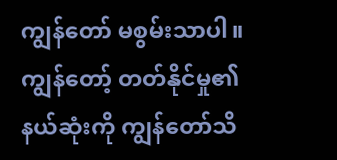ကျွန်တော် မစွမ်းသာပါ။ ကျွန်တော့် တတ်နိုင်မှု၏ နယ်ဆုံးကို ကျွန်တော်သိ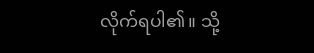လိုက်ရပါ၏။ သို့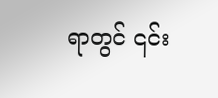ရာတွင် ၎င်း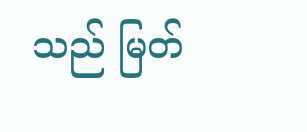သည် မြတ်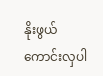နိုးဖွယ်ကောင်းလှပါ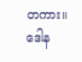တကား။
ဒေါန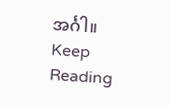အင်္ဂါ။
Keep Reading